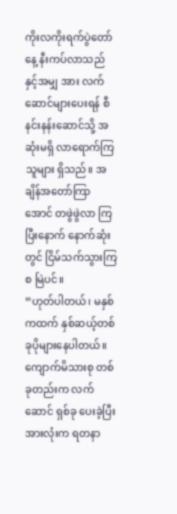ကိုးလကိုးရက်ပွဲတော်နေ့ နီးကပ်လာသည်နှင့်အမျှ အား လက်ဆောင်များပေးရန် စီနင်းနန်းဆောင်သို့ အဆုံးမရှိ လာရောက်ကြသူများ ရှိသည်။ အချိန်အတော်ကြာအောင် တဖွဲဖွဲလာ ကြပြီးနောက် နောက်ဆုံးတွင် ငြိမ်သက်သွားကြစ မြဲပင်။
“ဟုတ်ပါတယ်၊ မနှစ်ကထက် နှစ်ဆယ့်တစ်ခုပိုများနေပါတယ်။ ကျောက်မိသားစု တစ်ခုတည်းက လက်ဆောင် ရှစ်ခု ပေးခဲ့ပြီး အားလုံးက ရတနာ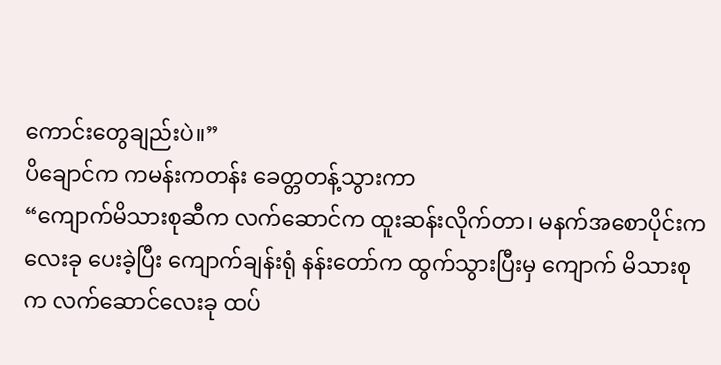ကောင်းတွေချည်းပဲ။”
ပိချောင်က ကမန်းကတန်း ခေတ္တတန့်သွားကာ
“ကျောက်မိသားစုဆီက လက်ဆောင်က ထူးဆန်းလိုက်တာ၊ မနက်အစောပိုင်းက လေးခု ပေးခဲ့ပြီး ကျောက်ချန်းရုံ နန်းတော်က ထွက်သွားပြီးမှ ကျောက် မိသားစုက လက်ဆောင်လေးခု ထပ်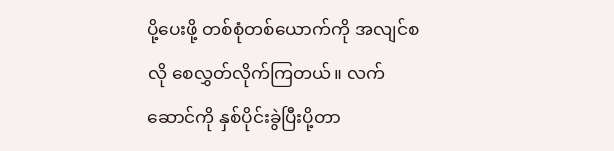ပို့ပေးဖို့ တစ်စုံတစ်ယောက်ကို အလျင်စလို စေလွှတ်လိုက်ကြတယ်။ လက်ဆောင်ကို နှစ်ပိုင်းခွဲပြီးပို့တာ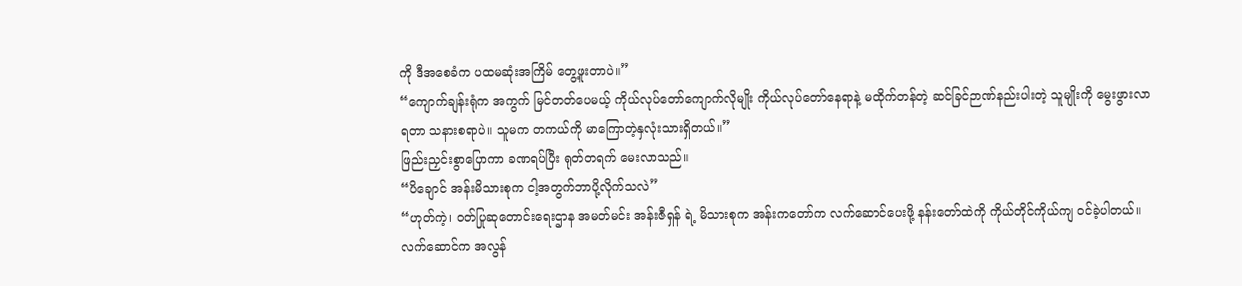ကို ဒီအစေခံက ပထမဆုံးအကြိမ် တွေ့ဖူးတာပဲ။”
“ကျောက်ချန်းရုံက အကွက် မြင်တတ်ပေမယ့် ကိုယ်လုပ်တော်ကျောက်လိုမျိုး ကိုယ်လုပ်တော်နေရာနဲ့ မထိုက်တန်တဲ့ ဆင်ခြင်ဉာဏ်နည်းပါးတဲ့ သူမျိုးကို မွေးဖွားလာရတာ သနားစရာပဲ။ သူမက တကယ်ကို မာကြောတဲ့နှလုံးသားရှိတယ်။”
ဖြည်းညှင်းစွာပြောကာ ခဏရပ်ပြီး ရုတ်တရက် မေးလာသည်။
“ပိချောင် အန်းမိသားစုက ငါ့အတွက်ဘာပို့လိုက်သလဲ”
“ဟုတ်ကဲ့၊ ဝတ်ပြုဆုတောင်းရေးဌာန အမတ်မင်း အန်းဇီရှန် ရဲ့ မိသားစုက အန်းကတော်က လက်ဆောင်ပေးဖို့ နန်းတော်ထဲကို ကိုယ်တိုင်ကိုယ်ကျ ဝင်ခဲ့ပါတယ်။ လက်ဆောင်က အလွန်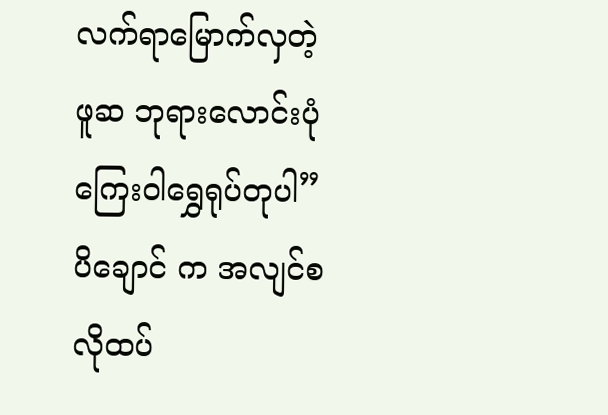လက်ရာမြောက်လှတဲ့ ဖူဆ ဘုရားလောင်းပုံ ကြေးဝါရွှေရုပ်တုပါ”
ပိချောင် က အလျင်စလိုထပ်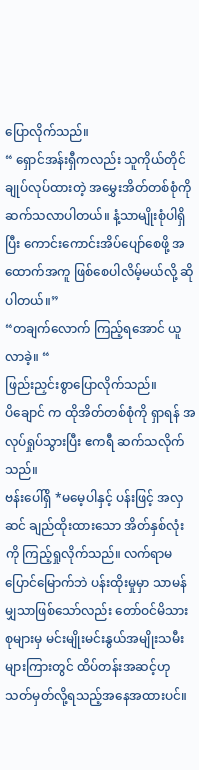ပြောလိုက်သည်။
“ ရှောင်အန်းရှီကလည်း သူကိုယ်တိုင် ချုပ်လုပ်ထားတဲ့ အမွှေးအိတ်တစ်စုံကို ဆက်သလာပါတယ်။ နံ့သာမျိုးစုံပါရှိ ပြီး ကောင်းကောင်းအိပ်ပျော်စေဖို့ အထောက်အကူ ဖြစ်စေပါလိမ့်မယ်လို့ ဆိုပါတယ်။”
“တချက်လောက် ကြည့်ရအောင် ယူလာခဲ့။ “
ဖြည်းညှင်းစွာပြောလိုက်သည်။
ပိချောင် က ထိုအိတ်တစ်စုံကို ရှာရန် အလုပ်ရှုပ်သွားပြီး ဧကရီ ဆက်သလိုက်သည်။
ဗန်းပေါ်ရှိ *မမေ့ပါနှင့် ပန်းဖြင့် အလှဆင် ချည်ထိုးထားသော အိတ်နှစ်လုံးကို ကြည့်ရှုလိုက်သည်။ လက်ရာမပြောင်မြောက်ဘဲ ပန်းထိုးမှုမှာ သာမန်မျှသာဖြစ်သော်လည်း တော်ဝင်မိသားစုများမှ မင်းမျိုးမင်းနွယ်အမျိုးသမီးများကြားတွင် ထိပ်တန်းအဆင့်ဟု သတ်မှတ်လို့ရသည့်အနေအထားပင်။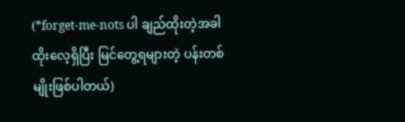(*forget-me-nots ပါ ချည်ထိုးတဲ့အခါ ထိုးလေ့ရှိပြီး မြင်တွေ့ရများတဲ့ ပန်းတစ်မျိုးဖြစ်ပါတယ်)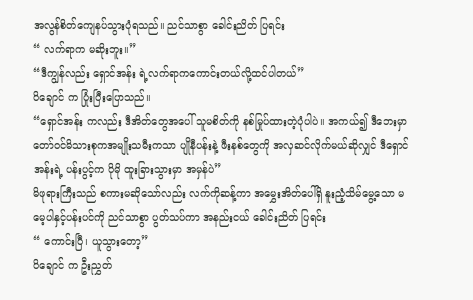အလွန်စိတ်ကျေနပ်သွားပုံရသည်။ ညင်သာစွာ ခေါင်းညိတ် ပြရင်း
“ လက်ရာက မဆိုးဘူး။”
“ဒီကျွန်လည်း ရှောင်အန်း ရဲ့လက်ရာကကောင်းတယ်လို့ထင်ပါတယ်”
ပိချောင် က ပြုံးပြီးပြောသည်။
“ရှောင်အန်း ကလည်း ဒီအိတ်တွေအပေါ် သူမစိတ်ကို နစ်မြုပ်ထားတဲ့ပုံပါပဲ။ အကယ်၍ ဒီဘေးမှာ တော်ဝင်မိသားစုကအမျိုးသမီးကသာ ပျိုနီပန်းနဲ့ ဖီးနစ်တွေကို အလှဆင်လိုက်မယ်ဆိုလျှင် ဒီရှောင်အန်းရဲ့ ပန်းပွင့်က ပိုမို ထူးခြားသွားမှာ အမှန်ပဲ”
မိဖုရားကြီးသည် စကားမဆိုသော်လည်း လက်ကိုဆန့်ကာ အမွှေးအိတ်ပေါ်ရှိ နူးညံ့သိမ်မွေ့သော မမေ့ပါနှင့်ပန်းပင်ကို ညင်သာစွာ ပွတ်သပ်ကာ အနည်းငယ် ခေါင်းညိတ် ပြရင်း
“ ကောင်းပြီ၊ ယူသွားတော့”
ပိချောင် က ဦးညွှတ်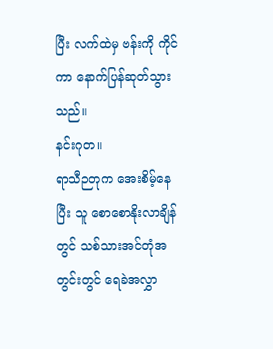ပြီး လက်ထဲမှ ဗန်းကို ကိုင်ကာ နောက်ပြန်ဆုတ်သွားသည်။
နင်းဂုတ။
ရာသီဉတုက အေးစိမ့်နေပြီး သူ စောစောနိုးလာချိန်တွင် သစ်သားအင်တုံအတွင်းတွင် ရေခဲအလွှာ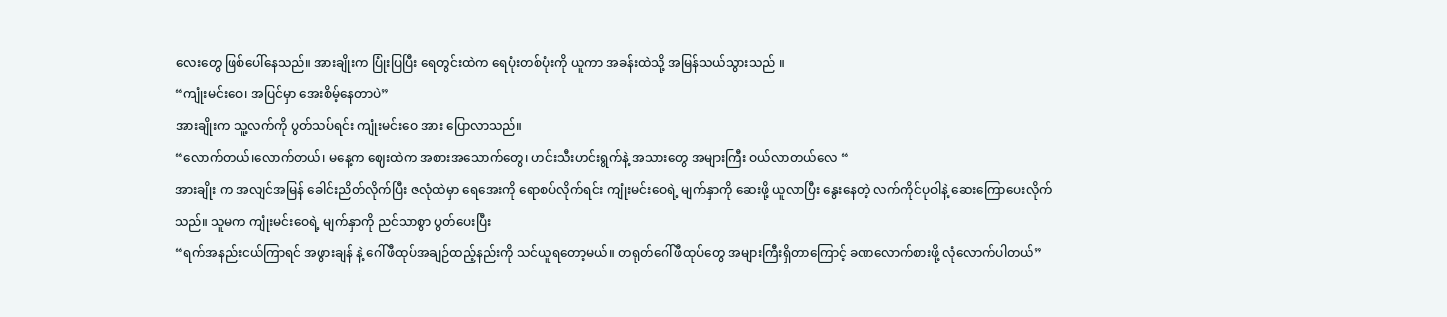လေးတွေ ဖြစ်ပေါ်နေသည်။ အားချိုးက ပြုံးပြပြီး ရေတွင်းထဲက ရေပုံးတစ်ပုံးကို ယူကာ အခန်းထဲသို့ အမြန်သယ်သွားသည် ။
“ကျုံးမင်းဝေ၊ အပြင်မှာ အေးစိမ့်နေတာပဲ”
အားချိုးက သူ့လက်ကို ပွတ်သပ်ရင်း ကျုံးမင်းဝေ အား ပြောလာသည်။
“လောက်တယ်၊လောက်တယ်၊ မနေ့က ဈေးထဲက အစားအသောက်တွေ၊ ဟင်းသီးဟင်းရွက်နဲ့ အသားတွေ အများကြီး ဝယ်လာတယ်လေ “
အားချိုး က အလျင်အမြန် ခေါင်းညိတ်လိုက်ပြီး ဇလုံထဲမှာ ရေအေးကို ရောစပ်လိုက်ရင်း ကျုံးမင်းဝေရဲ့ မျက်နှာကို ဆေးဖို့ ယူလာပြီး နွေးနေတဲ့ လက်ကိုင်ပုဝါနဲ့ ဆေးကြောပေးလိုက်သည်။ သူမက ကျုံးမင်းဝေရဲ့ မျက်နှာကို ညင်သာစွာ ပွတ်ပေးပြီး
“ရက်အနည်းငယ်ကြာရင် အဖွားချန် နဲ့ ဂေါ်ဖီထုပ်အချဉ်ထည့်နည်းကို သင်ယူရတော့မယ်။ တရုတ်ဂေါ်ဖီထုပ်တွေ အများကြီးရှိတာကြောင့် ခဏလောက်စားဖို့ လုံလောက်ပါတယ်”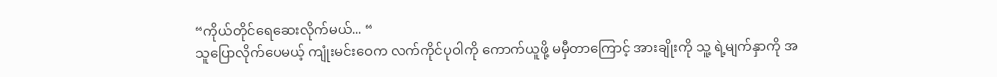“ကိုယ်တိုင်ရေဆေးလိုက်မယ်... “
သူပြောလိုက်ပေမယ့် ကျုံးမင်းဝေက လက်ကိုင်ပုဝါကို ကောက်ယူဖို့ မမှီတာကြောင့် အားချိုးကို သူ့ ရဲ့မျက်နှာကို အ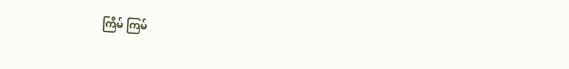ကြိမ် ကြမ်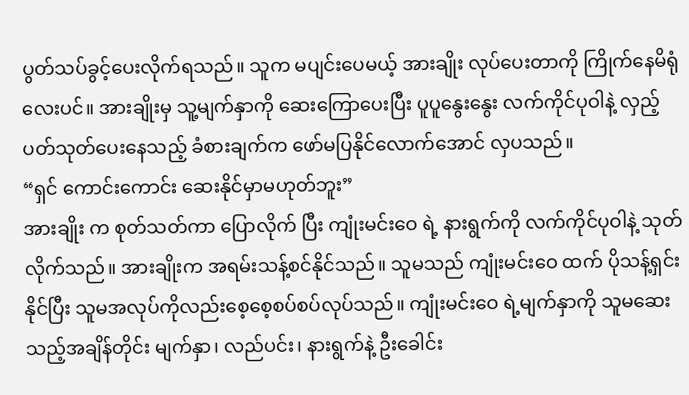ပွတ်သပ်ခွင့်ပေးလိုက်ရသည်။ သူက မပျင်းပေမယ့် အားချိုး လုပ်ပေးတာကို ကြိုက်နေမိရုံလေးပင်။ အားချိုးမှ သူ့မျက်နှာကို ဆေးကြောပေးပြီး ပူပူနွေးနွေး လက်ကိုင်ပုဝါနဲ့ လှည့်ပတ်သုတ်ပေးနေသည့် ခံစားချက်က ဖော်မပြနိုင်လောက်အောင် လှပသည်။
“ရှင် ကောင်းကောင်း ဆေးနိုင်မှာမဟုတ်ဘူး”
အားချိုး က စုတ်သတ်ကာ ပြောလိုက် ပြီး ကျုံးမင်းဝေ ရဲ့ နားရွက်ကို လက်ကိုင်ပုဝါနဲ့ သုတ်လိုက်သည်။ အားချိုးက အရမ်းသန့်စင်နိုင်သည်။ သူမသည် ကျုံးမင်းဝေ ထက် ပိုသန့်ရှင်းနိုင်ပြီး သူမအလုပ်ကိုလည်းစေ့စေ့စပ်စပ်လုပ်သည်။ ကျုံးမင်းဝေ ရဲ့မျက်နှာကို သူမဆေးသည့်အချိန်တိုင်း မျက်နှာ၊ လည်ပင်း၊ နားရွက်နဲ့ ဦးခေါင်း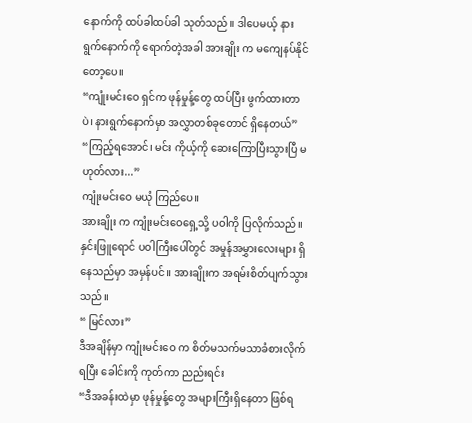နောက်ကို ထပ်ခါထပ်ခါ သုတ်သည်။ ဒါပေမယ့် နားရွက်နောက်ကို ရောက်တဲ့အခါ အားချိုး က မကျေနပ်နိုင်တော့ပေ။
“ကျုံးမင်းဝေ ရှင်က ဖုန်မှုန့်တွေ ထပ်ပြီး ဖွက်ထားတာပဲ၊ နားရွက်နောက်မှာ အလွှာတစ်ခုတောင် ရှိနေတယ်”
“ကြည့်ရအောင်၊ မင်း ကိုယ့်ကို ဆေးကြောပြီးသွားပြီ မဟုတ်လား...”
ကျုံးမင်းဝေ မယုံ ကြည်ပေ။
အားချိုး က ကျုံးမင်းဝေရှေ့သို့ ပဝါကို ပြလိုက်သည်။ နှင်းဖြူရောင် ပဝါကြီးပေါ်တွင် အမှုန်အမွှားလေးများ ရှိနေသည်မှာ အမှန်ပင်။ အားချိုးက အရမ်းစိတ်ပျက်သွားသည်။
“ မြင်လား”
ဒီအချိန်မှာ ကျုံးမင်းဝေ က စိတ်မသက်မသာခံစားလိုက်ရပြီး ခေါင်းကို ကုတ်ကာ ညည်းရင်း
“ဒီအခန်းထဲမှာ ဖုန်မှုန့်တွေ အများကြီးရှိနေတာ ဖြစ်ရ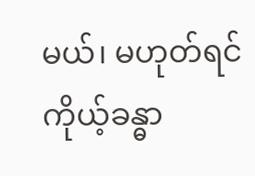မယ်၊ မဟုတ်ရင် ကိုယ့်ခန္ဓာ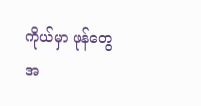ကိုယ်မှာ ဖုန်တွေ အ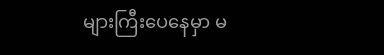များကြီးပေနေမှာ မ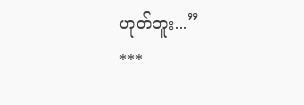ဟုတ်ဘူး...”
***